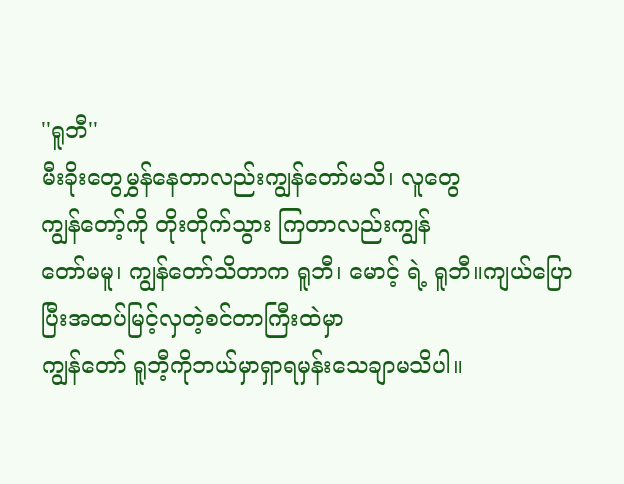''ရူဘီ''
မီးခိုးတွေမွှန်နေတာလည်းကျွန်တော်မသိ၊ လူတွေ
ကျွန်တော့်ကို တိုးတိုက်သွား ကြတာလည်းကျွန်
တော်မမူ၊ ကျွန်တော်သိတာက ရူဘီ၊ မောင့် ရဲ့ ရူဘီ။ကျယ်ပြောပြီးအထပ်မြင့်လှတဲ့စင်တာကြီးထဲမှာ
ကျွန်တော် ရူဘီ့ကိုဘယ်မှာရှာရမှန်းသေချာမသိပါ။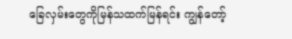ခြေလှမ်းတွေကိုမြန်သထက်မြန်ရင်း ကျွန်တော့်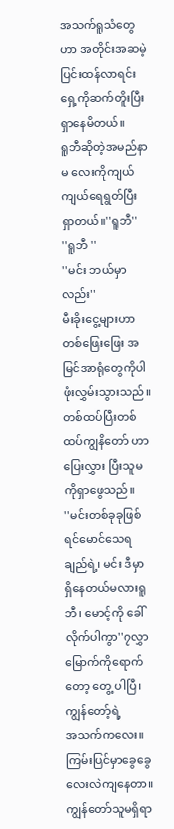အသက်ရူသံတွေ ဟာ အတိုင်းအဆမဲ့ ပြင်းထန်လာရင်းရှေ့ကိုဆက်တိူးပြီးရှာနေမိတယ်။
ရူဘီဆိုတဲ့အမည်နာမ လေးကိုကျယ်ကျယ်ရေရွတ်ပြီး
ရှာတယ်။''ရူဘီ''
''ရူဘီ ''
''မင်း ဘယ်မှာလည်း''
မီးခိုးငွေ့များဟာ တစ်ဖြေးဖြေး အမြင်အာရုံတွေကိုပါဖုံးလွှမ်းသွားသည်။ တစ်ထပ်ပြီးတစ်ထပ်ကျွနိတော် ဟာ ပြေးလွှား ပြီးသူမကိုရှာဖွေသည်။
''မင်းတစ်ခုခုဖြစ်ရင်မောင်သေရချည်ရဲ့၊ မင်း ဒီမှာ
ရှိနေတယ်မလားရူဘီ၊ မောင့်ကို ခေါ်လိုက်ပါကွာ''၇လွှာမြောက်ကိုရောက်တော့ တွေ့ ပါပြီ၊ ကျွန်တော့်ရဲ့
အသက်ကလေး။ ကြမ်းပြင်မှာခွေခွေလေးလဲကျနေတာ။ ကျွန်တော်သူမရှိရာ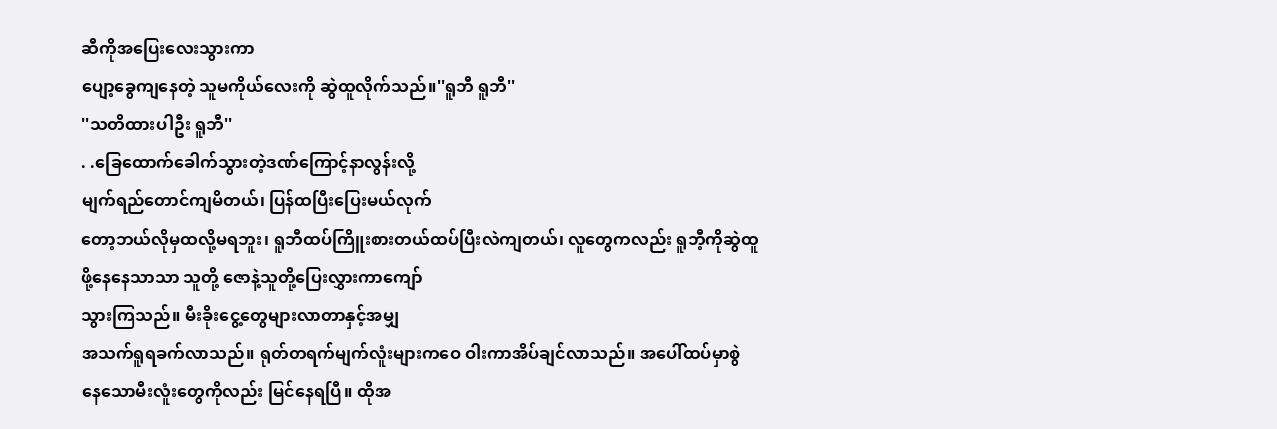ဆီကိုအပြေးလေးသွားကာ
ပျော့ခွေကျနေတဲ့ သူမကိုယ်လေးကို ဆွဲထူလိုက်သည်။''ရူဘီ ရူဘီ''
''သတိထားပါဦး ရူဘီ''
. .ခြေထောက်ခေါက်သွားတဲ့ဒဏ်ကြောင့်နာလွန်းလို့
မျက်ရည်တောင်ကျမိတယ်၊ ပြန်ထပြီးပြေးမယ်လုက်
တော့ဘယ်လိုမှထလို့မရဘူး၊ ရူဘီထပ်ကြိူးစားတယ်ထပ်ပြီးလဲကျတယ်၊ လူတွေကလည်း ရူဘီ့ကိုဆွဲထူ
ဖို့နေနေသာသာ သူတို့ ဇောနဲ့သူတို့ပြေးလွှားကာကျော်
သွားကြသည်။ မီးခိုးငွေ့တွေများလာတာနှင့်အမျှ
အသက်ရူရခက်လာသည်။ ရုတ်တရက်မျက်လူံးများကဝေ ဝါးကာအိပ်ချင်လာသည်။ အပေါ်ထပ်မှာစွဲ
နေသောမီးလူံးတွေကိုလည်း မြင်နေရပြီ။ ထိုအ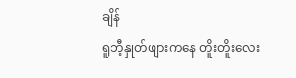ချိန်
ရူဘီ့နှုတ်ဖျားကနေ တိူးတိူးလေး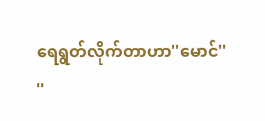ရေရွတ်လိုက်တာဟာ''မောင်''
''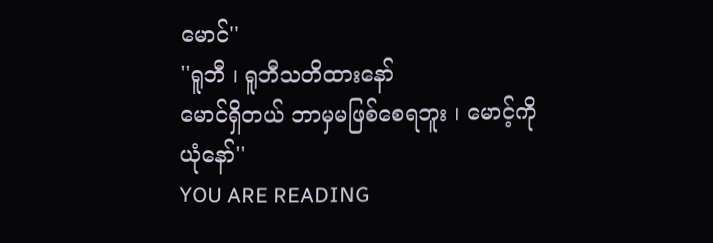မောင်''
''ရူဘီ ၊ ရူဘီသတိထားနော်
မောင်ရှိတယ် ဘာမှမဖြစ်စေရဘူး ၊ မောင့်ကို
ယုံနော်''
YOU ARE READING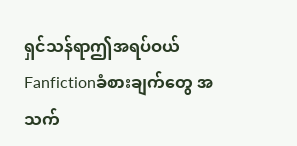ရှင်သန်ရာဤအရပ်ဝယ်
Fanfictionခံစားချက်တွေ အသက်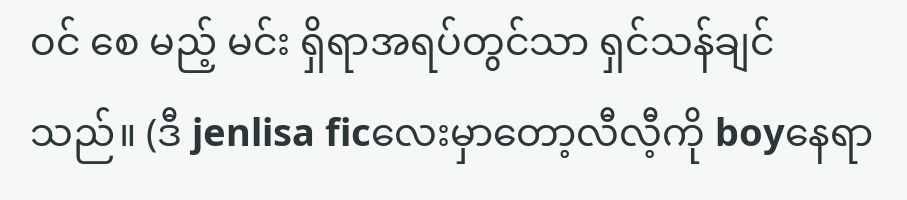ဝင် စေ မည့် မင်း ရှိရာအရပ်တွင်သာ ရှင်သန်ချင်သည်။ (ဒီ jenlisa ficလေးမှာတော့လီလီ့ကို boyနေရာ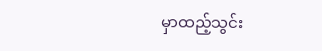မှာထည့်သွင်း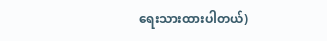ရေးသားထားပါတယ်)